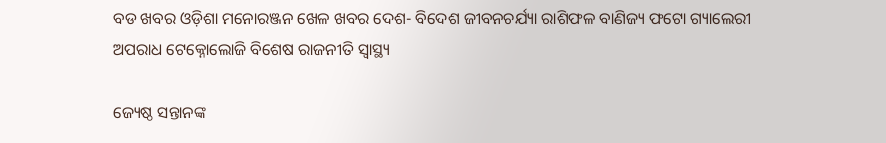ବଡ ଖବର ଓଡ଼ିଶା ମନୋରଞ୍ଜନ ଖେଳ ଖବର ଦେଶ- ବିଦେଶ ଜୀବନଚର୍ଯ୍ୟା ରାଶିଫଳ ବାଣିଜ୍ୟ ଫଟୋ ଗ୍ୟାଲେରୀ ଅପରାଧ ଟେକ୍ନୋଲୋଜି ବିଶେଷ ରାଜନୀତି ସ୍ଵାସ୍ଥ୍ୟ

ଜ୍ୟେଷ୍ଠ ସନ୍ତାନଙ୍କ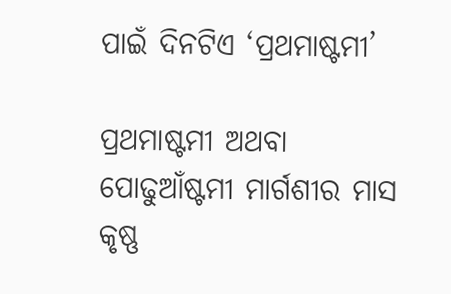ପାଇଁ ଦିନଟିଏ ‘ପ୍ରଥମାଷ୍ଟମୀ’

ପ୍ରଥମାଷ୍ଟମୀ ଅଥବା ପୋଢୁଆଁଷ୍ଟମୀ ମାର୍ଗଶୀର ମାସ କୃଷ୍ଣ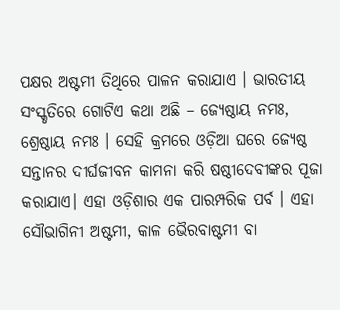ପକ୍ଷର ଅଷ୍ଟମୀ ତିଥିରେ ପାଳନ କରାଯାଏ । ଭାରତୀୟ ସଂସ୍କୃତିରେ ଗୋଟିଏ କଥା ଅଛି – ଜ୍ୟେଷ୍ଠାୟ ନମଃ, ଶ୍ରେଷ୍ଠାୟ ନମଃ । ସେହି କ୍ରମରେ ଓଡ଼ିଆ ଘରେ ଜ୍ୟେଷ୍ଠ ସନ୍ତାନର ଦୀର୍ଘଜୀବନ କାମନା କରି ଷଷ୍ଠୀଦେବୀଙ୍କର ପୂଜା କରାଯାଏ। ଏହା ଓଡ଼ିଶାର ଏକ ପାରମ୍ପରିକ ପର୍ବ । ଏହା ସୌଭାଗିନୀ ଅଷ୍ଟମୀ, କାଳ ଭୈରବାଷ୍ଟମୀ ବା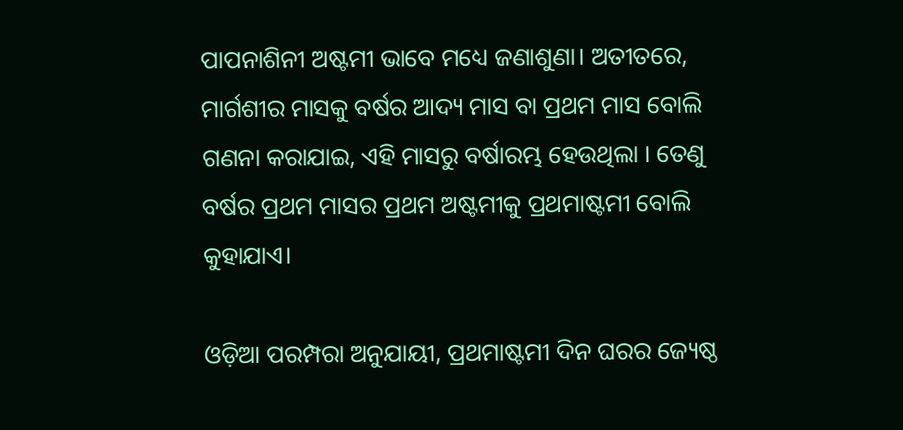ପାପନାଶିନୀ ଅଷ୍ଟମୀ ଭାବେ ମଧ୍ୟେ ଜଣାଶୁଣା। ଅତୀତରେ, ମାର୍ଗଶୀର ମାସକୁ ବର୍ଷର ଆଦ୍ୟ ମାସ ବା ପ୍ରଥମ ମାସ ବୋଲି ଗଣନା କରାଯାଇ, ଏହି ମାସରୁ ବର୍ଷାରମ୍ଭ ହେଉଥିଲା । ତେଣୁ ବର୍ଷର ପ୍ରଥମ ମାସର ପ୍ରଥମ ଅଷ୍ଟମୀକୁ ପ୍ରଥମାଷ୍ଟମୀ ବୋଲି କୁହାଯାଏ।

ଓଡ଼ିଆ ପରମ୍ପରା ଅନୁଯାୟୀ, ପ୍ରଥମାଷ୍ଟମୀ ଦିନ ଘରର ଜ୍ୟେଷ୍ଠ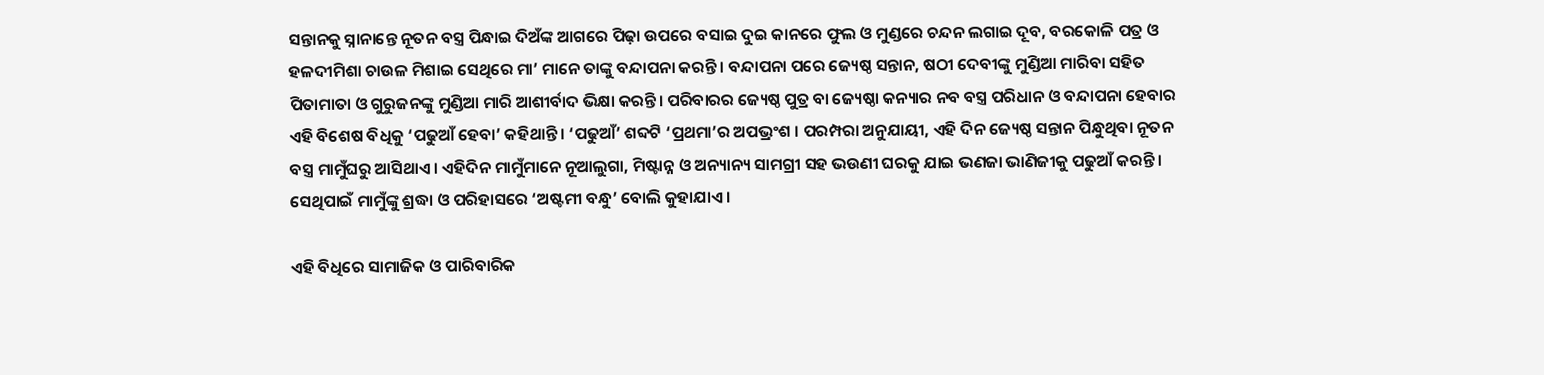ସନ୍ତାନକୁ ସ୍ନାନାନ୍ତେ ନୂତନ ବସ୍ତ୍ର ପିନ୍ଧାଇ ଦିଅଁଙ୍କ ଆଗରେ ପିଢ଼ା ଉପରେ ବସାଇ ଦୁଇ କାନରେ ଫୁଲ ଓ ମୁଣ୍ଡରେ ଚନ୍ଦନ ଲଗାଇ ଦୂବ, ବରକୋଳି ପତ୍ର ଓ ହଳଦୀମିଶା ଚାଉଳ ମିଶାଇ ସେଥିରେ ମା’ ମାନେ ତାଙ୍କୁ ବନ୍ଦାପନା କରନ୍ତି । ବନ୍ଦାପନା ପରେ ଜ୍ୟେଷ୍ଠ ସନ୍ତାନ, ଷଠୀ ଦେବୀଙ୍କୁ ମୁଣ୍ଡିଆ ମାରିବା ସହିତ ପିତାମାତା ଓ ଗୁରୁଜନଙ୍କୁ ମୁଣ୍ଡିଆ ମାରି ଆଶୀର୍ବାଦ ଭିକ୍ଷା କରନ୍ତି। ପରିବାରର ଜ୍ୟେଷ୍ଠ ପୁତ୍ର ବା ଜ୍ୟେଷ୍ଠା କନ୍ୟାର ନବ ବସ୍ତ୍ର ପରିଧାନ ଓ ବନ୍ଦାପନା ହେବାର ଏହି ବିଶେଷ ବିଧିକୁ ‘ପଢୁଆଁ ହେବା’ କହିଥାନ୍ତି । ‘ପଢୁଆଁ’ ଶବ୍ଦଟି ‘ପ୍ରଥମା’ର ଅପଭ୍ରଂଶ । ପରମ୍ପରା ଅନୁଯାୟୀ, ଏହି ଦିନ ଜ୍ୟେଷ୍ଠ ସନ୍ତାନ ପିନ୍ଧୁଥିବା ନୂତନ ବସ୍ତ୍ର ମାମୁଁଘରୁ ଆସିଥାଏ। ଏହିଦିନ ମାମୁଁମାନେ ନୂଆଲୁଗା, ମିଷ୍ଟାନ୍ନ ଓ ଅନ୍ୟାନ୍ୟ ସାମଗ୍ରୀ ସହ ଭଉଣୀ ଘରକୁ ଯାଇ ଭଣଜା ଭାଣିଜୀକୁ ପଢୁଆଁ କରନ୍ତି । ସେଥିପାଇଁ ମାମୁଁଙ୍କୁ ଶ୍ରଦ୍ଧା ଓ ପରିହାସରେ ‘ଅଷ୍ଟମୀ ବନ୍ଧୁ’ ବୋଲି କୁହାଯାଏ ।

ଏହି ବିଧିରେ ସାମାଜିକ ଓ ପାରିବାରିକ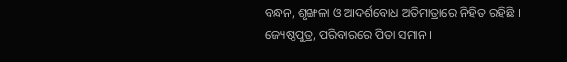ବନ୍ଧନ, ଶୃଙ୍ଖଳା ଓ ଆଦର୍ଶବୋଧ ଅତିମାତ୍ରାରେ ନିହିତ ରହିଛି । ଜ୍ୟେଷ୍ଠପୁତ୍ର, ପରିବାରରେ ପିତା ସମାନ ।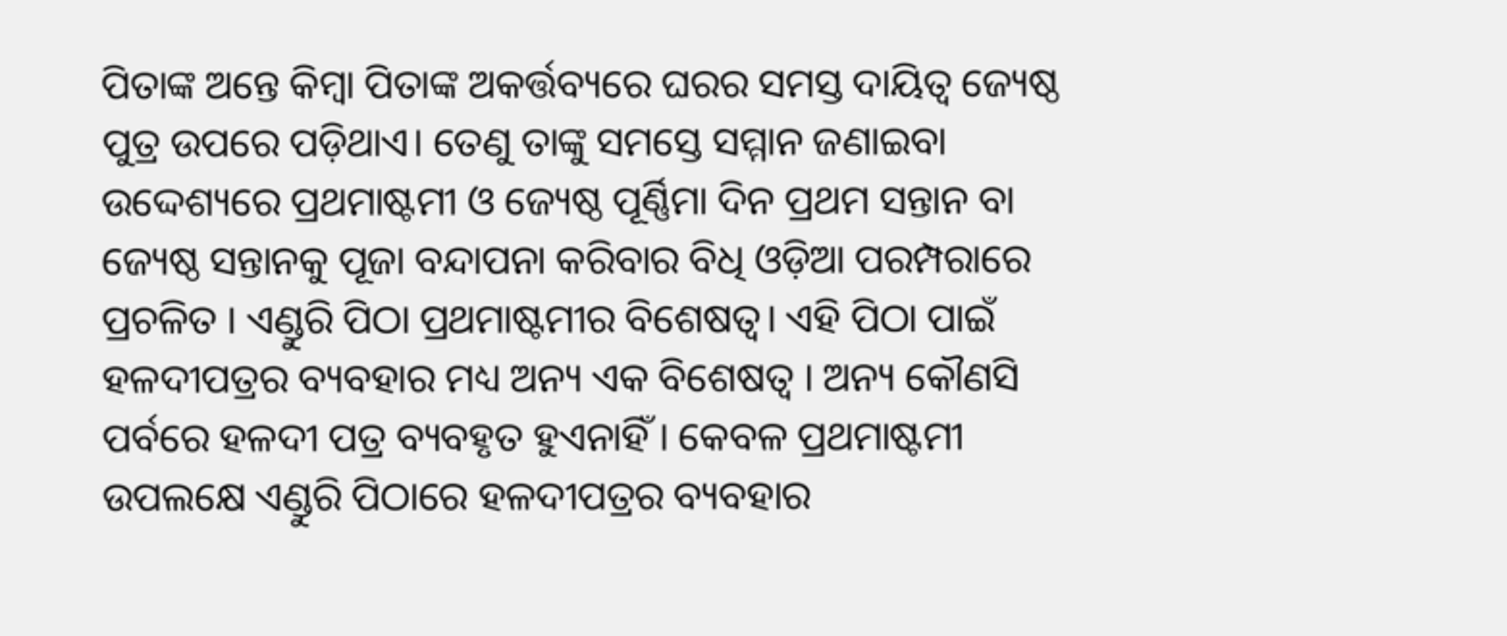ପିତାଙ୍କ ଅନ୍ତେ କିମ୍ବା ପିତାଙ୍କ ଅକର୍ତ୍ତବ୍ୟରେ ଘରର ସମସ୍ତ ଦାୟିତ୍ୱ ଜ୍ୟେଷ୍ଠ ପୁତ୍ର ଉପରେ ପଡ଼ିଥାଏ। ତେଣୁ ତାଙ୍କୁ ସମସ୍ତେ ସମ୍ମାନ ଜଣାଇବା ଉଦ୍ଦେଶ୍ୟରେ ପ୍ରଥମାଷ୍ଟମୀ ଓ ଜ୍ୟେଷ୍ଠ ପୂର୍ଣ୍ଣିମା ଦିନ ପ୍ରଥମ ସନ୍ତାନ ବା ଜ୍ୟେଷ୍ଠ ସନ୍ତାନକୁ ପୂଜା ବନ୍ଦାପନା କରିବାର ବିଧି ଓଡ଼ିଆ ପରମ୍ପରାରେ ପ୍ରଚଳିତ । ଏଣ୍ଡୁରି ପିଠା ପ୍ରଥମାଷ୍ଟମୀର ବିଶେଷତ୍ୱ। ଏହି ପିଠା ପାଇଁ ହଳଦୀପତ୍ରର ବ୍ୟବହାର ମଧ୍ୟ ଅନ୍ୟ ଏକ ବିଶେଷତ୍ୱ । ଅନ୍ୟ କୌଣସି ପର୍ବରେ ହଳଦୀ ପତ୍ର ବ୍ୟବହୃତ ହୁଏନାହିଁ । କେବଳ ପ୍ରଥମାଷ୍ଟମୀ ଉପଲକ୍ଷେ ଏଣ୍ଡୁରି ପିଠାରେ ହଳଦୀପତ୍ରର ବ୍ୟବହାର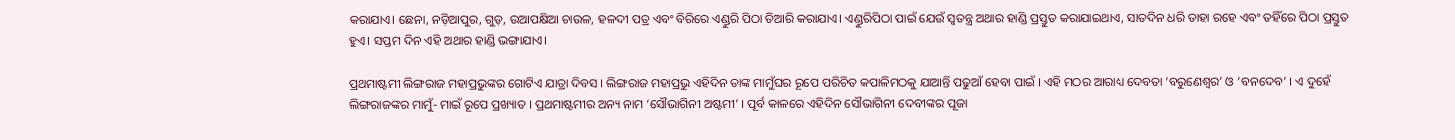କରାଯାଏ। ଛେନା, ନଡ଼ିଆପୁର, ଗୁଡ଼, ଉଆପକ୍ଷିଆ ଚାଉଳ, ହଳଦୀ ପତ୍ର ଏବଂ ବିରିରେ ଏଣ୍ଡୁରି ପିଠା ତିଆରି କରାଯାଏ। ଏଣ୍ଡୁରିପିଠା ପାଇଁ ଯେଉଁ ସ୍ୱତନ୍ତ୍ର ଅଥାର ହାଣ୍ଡି ପ୍ରସ୍ତୁତ କରାଯାଇଥାଏ, ସାତଦିନ ଧରି ତାହା ରହେ ଏବଂ ତହିଁରେ ପିଠା ପ୍ରସ୍ତୁତ ହୁଏ। ସପ୍ତମ ଦିନ ଏହି ଅଥାର ହାଣ୍ଡି ଭଙ୍ଗାଯାଏ।

ପ୍ରଥମାଷ୍ଟମୀ ଲିଙ୍ଗରାଜ ମହାପ୍ରଭୁଙ୍କର ଗୋଟିଏ ଯାତ୍ରା ଦିବସ । ଲିଙ୍ଗରାଜ ମହାପ୍ରଭୁ ଏହିଦିନ ତାଙ୍କ ମାମୁଁଘର ରୂପେ ପରିଚିତ କପାଳିମଠକୁ ଯାଆନ୍ତି ପଢୁଆଁ ହେବା ପାଇଁ । ଏହି ମଠର ଆରାଧ୍ୟ ଦେବତା ‘ବରୁଣେଶ୍ୱର’ ଓ ‘ବନଦେବ’ । ଏ ଦୁହେଁ ଲିଙ୍ଗରାଜଙ୍କର ମାମୁଁ- ମାଇଁ ରୂପେ ପ୍ରଖ୍ୟାତ । ପ୍ରଥମାଷ୍ଟମୀର ଅନ୍ୟ ନାମ ‘ସୌଭାଗିନୀ ଅଷ୍ଟମୀ’ । ପୂର୍ବ କାଳରେ ଏହିଦିନ ସୌଭାଗିନୀ ଦେବୀଙ୍କର ପୂଜା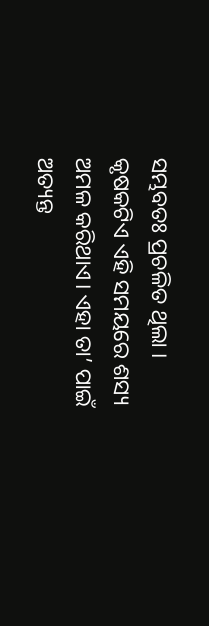ସମ୍ଭବତଃ ପ୍ରଚଳିତ ଥିଲା । କୃଷକଟିଏ ଏହି ସମୟରେ ଶସ୍ୟ ଅମଳ କରିଥାଏ। ଏହା ତା’ ପାଇଁ ଅତ୍ୟନ୍ତ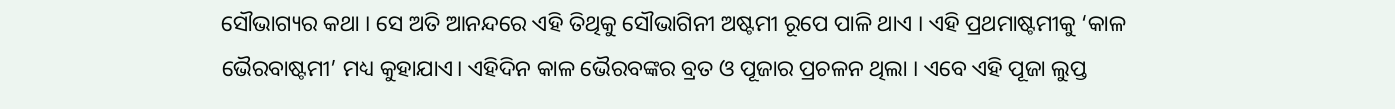ସୌଭାଗ୍ୟର କଥା । ସେ ଅତି ଆନନ୍ଦରେ ଏହି ତିଥିକୁ ସୌଭାଗିନୀ ଅଷ୍ଟମୀ ରୂପେ ପାଳି ଥାଏ । ଏହି ପ୍ରଥମାଷ୍ଟମୀକୁ ‘କାଳ ଭୈରବାଷ୍ଟମୀ’ ମଧ୍ୟ କୁହାଯାଏ। ଏହିଦିନ କାଳ ଭୈରବଙ୍କର ବ୍ରତ ଓ ପୂଜାର ପ୍ରଚଳନ ଥିଲା । ଏବେ ଏହି ପୂଜା ଲୁପ୍ତ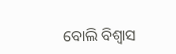ବୋଲି ବିଶ୍ବାସ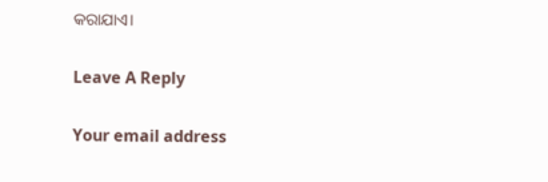କରାଯାଏ।

Leave A Reply

Your email address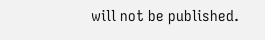will not be published.